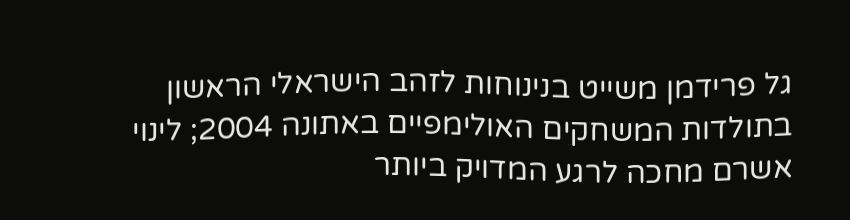גל פרידמן משייט בנינוחות לזהב הישראלי הראשון בתולדות המשחקים האולימפיים באתונה 2004; לינוי אשרם מחכה לרגע המדויק ביותר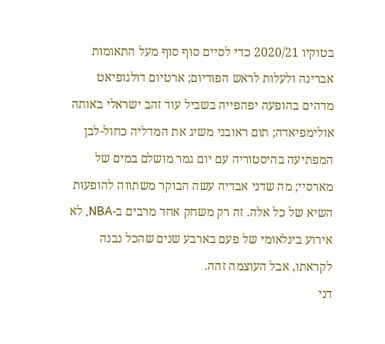בטוקיו 2020/21 כדי לסיים סוף סוף מעל התאומות אברינה ולעלות לראש הפודיום; ארטיום דולגופיאט מדהים בהופעה יפהפייה בשביל עוד זהב ישראלי באותה אולימפיאדה; תום ראובני משיג את המדליה כחול-לבן המפתיעה בהיסטוריה עם יום גמר מושלם במים של מארסיי; מה שדני אבדיה עשה הבוקר משתווה להופעות השיא של כל אלה. זה רק משחק אחד מרבים ב-NBA, לא אירוע בינלאומי של פעם בארבע שנים שהכל נבנה לקראתו, אבל העוצמה זהה.
דני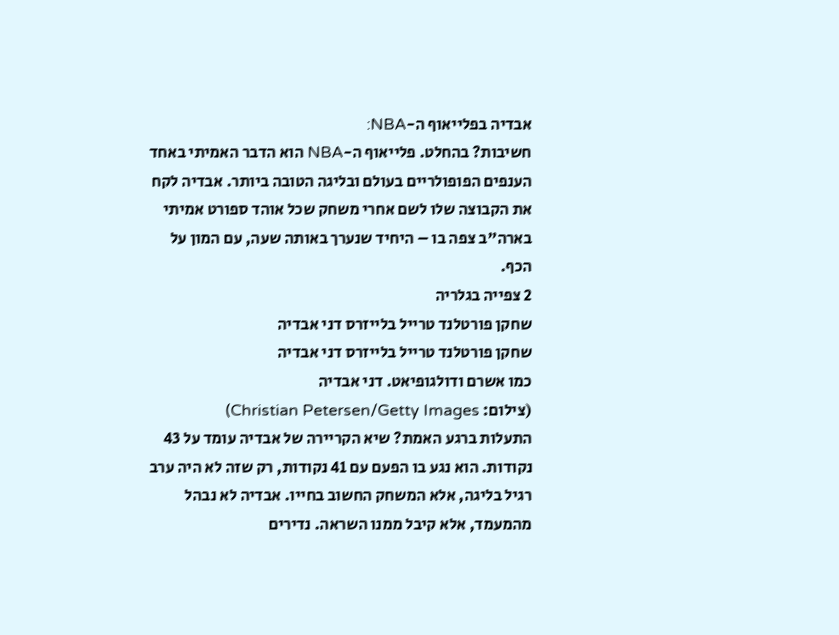אבדיה בפלייאוף ה-NBA:
חשיבות? בהחלט. פלייאוף ה-NBA הוא הדבר האמיתי באחד הענפים הפופולריים בעולם ובליגה הטובה ביותר. אבדיה לקח את הקבוצה שלו לשם אחרי משחק שכל אוהד ספורט אמיתי בארה"ב צפה בו – היחיד שנערך באותה שעה, עם המון על הכף.
2 צפייה בגלריה
שחקן פורטלנד טרייל בלייזרס דני אבדיה
שחקן פורטלנד טרייל בלייזרס דני אבדיה
כמו אשרם ודולגופיאט. דני אבדיה
(צילום: Christian Petersen/Getty Images)
התעלות ברגע האמת? שיא הקריירה של אבדיה עומד על 43 נקודות. הוא נגע בו הפעם עם 41 נקודות, רק שזה לא היה ערב רגיל בליגה, אלא המשחק החשוב בחייו. אבדיה לא נבהל מהמעמד, אלא קיבל ממנו השראה. נדירים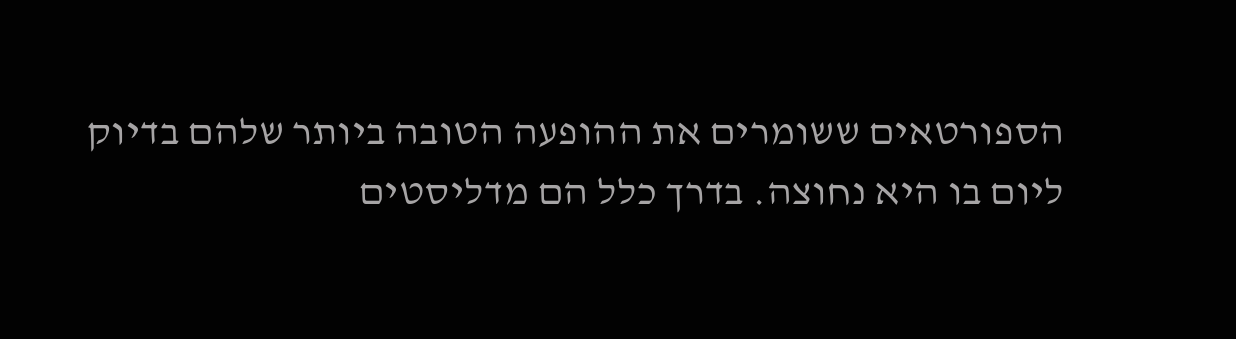הספורטאים ששומרים את ההופעה הטובה ביותר שלהם בדיוק ליום בו היא נחוצה. בדרך כלל הם מדליסטים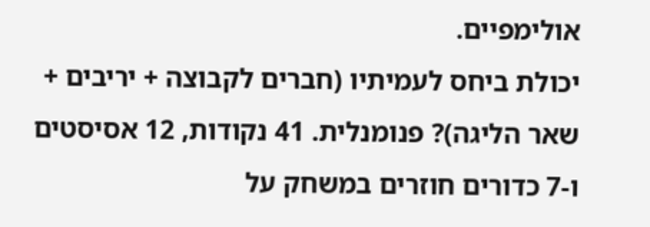אולימפיים.
יכולת ביחס לעמיתיו (חברים לקבוצה + יריבים + שאר הליגה)? פנומנלית. 41 נקודות, 12 אסיסטים ו-7 כדורים חוזרים במשחק על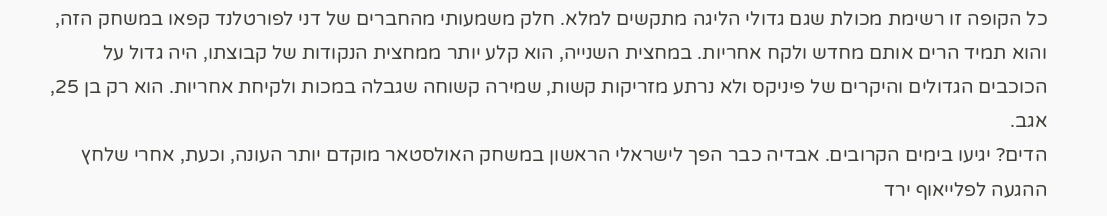כל הקופה זו רשימת מכולת שגם גדולי הליגה מתקשים למלא. חלק משמעותי מהחברים של דני לפורטלנד קפאו במשחק הזה, והוא תמיד הרים אותם מחדש ולקח אחריות. במחצית השנייה, הוא קלע יותר ממחצית הנקודות של קבוצתו, היה גדול על הכוכבים הגדולים והיקרים של פיניקס ולא נרתע מזריקות קשות, שמירה קשוחה שגבלה במכות ולקיחת אחריות. הוא רק בן 25, אגב.
הדים? יגיעו בימים הקרובים. אבדיה כבר הפך לישראלי הראשון במשחק האולסטאר מוקדם יותר העונה, וכעת, אחרי שלחץ ההגעה לפלייאוף ירד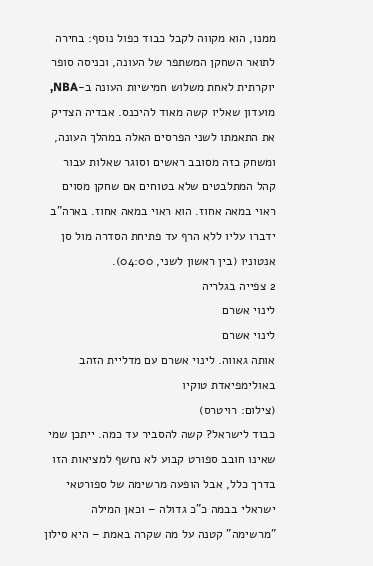ממנו, הוא מקווה לקבל כבוד כפול נוסף: בחירה לתואר השחקן המשתפר של העונה, וכניסה סופר יוקרתית לאחת משלוש חמישיות העונה ב-NBA, מועדון שאליו קשה מאוד להיכנס. אבדיה הצדיק את התאמתו לשני הפרסים האלה במהלך העונה, ומשחק כזה מסובב ראשים וסוגר שאלות עבור קהל המתלבטים שלא בטוחים אם שחקן מסוים ראוי במאה אחוז. הוא ראוי במאה אחוז. בארה"ב ידברו עליו ללא הרף עד פתיחת הסדרה מול סן אנטוניו (בין ראשון לשני, 04:00).
2 צפייה בגלריה
לינוי אשרם
לינוי אשרם
אותה גאווה. לינוי אשרם עם מדליית הזהב באולימפיאדת טוקיו
(צילום: רויטרס)
כבוד לישראל? קשה להסביר עד כמה. ייתכן שמי שאינו חובב ספורט קבוע לא נחשף למציאות הזו בדרך כלל, אבל הופעה מרשימה של ספורטאי ישראלי בבמה כ"כ גדולה – וכאן המילה "מרשימה" קטנה על מה שקרה באמת – היא סילון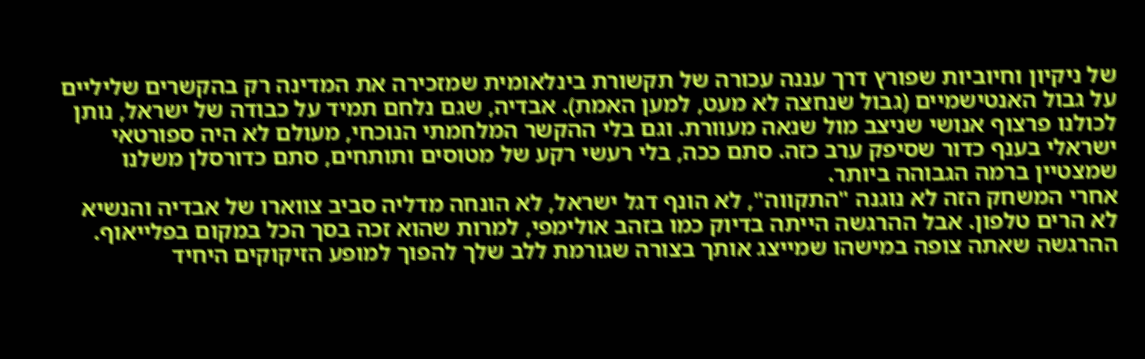של ניקיון וחיוביות שפורץ דרך עננה עכורה של תקשורת בינלאומית שמזכירה את המדינה רק בהקשרים שליליים על גבול האנטישמיים (גבול שנחצה לא מעט, למען האמת). אבדיה, שגם נלחם תמיד על כבודה של ישראל, נותן לכולנו פרצוף אנושי שניצב מול שנאה מעוורת. וגם בלי ההקשר המלחמתי הנוכחי, מעולם לא היה ספורטאי ישראלי בענף כדור שסיפק ערב כזה. סתם ככה, בלי רעשי רקע של מטוסים ותותחים, סתם כדורסלן משלנו שמצטיין ברמה הגבוהה ביותר.
אחרי המשחק הזה לא נוגנה "התקווה", לא הונף דגל ישראל, לא הונחה מדליה סביב צווארו של אבדיה והנשיא לא הרים טלפון. אבל ההרגשה הייתה בדיוק כמו בזהב אולימפי, למרות שהוא זכה בסך הכל במקום בפלייאוף. ההרגשה שאתה צופה במישהו שמייצג אותך בצורה שגורמת ללב שלך להפוך למופע הזיקוקים היחיד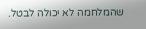שהמלחמה לא יכולה לבטל.